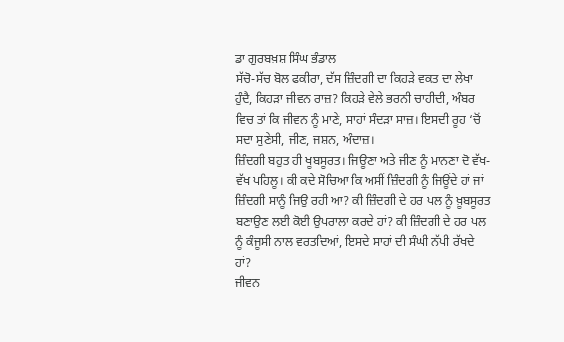ਡਾ ਗੁਰਬਖ਼ਸ਼ ਸਿੰਘ ਭੰਡਾਲ
ਸੱਚੋ-ਸੱਚ ਬੋਲ ਫਕੀਰਾ, ਦੱਸ ਜ਼ਿੰਦਗੀ ਦਾ ਕਿਹੜੇ ਵਕਤ ਦਾ ਲੇਖਾ ਹੁੰਦੈ, ਕਿਹੜਾ ਜੀਵਨ ਰਾਜ਼? ਕਿਹੜੇ ਵੇਲੇ ਭਰਨੀ ਚਾਹੀਦੀ, ਅੰਬਰ ਵਿਚ ਤਾਂ ਕਿ ਜੀਵਨ ਨੂੰ ਮਾਣੇ, ਸਾਹਾਂ ਸੰਦੜਾ ਸਾਜ਼। ਇਸਦੀ ਰੂਹ ‘ਚੋਂ ਸਦਾ ਸੁਣੇਸੀ, ਜੀਣ, ਜਸ਼ਨ, ਅੰਦਾਜ਼।
ਜ਼ਿੰਦਗੀ ਬਹੁਤ ਹੀ ਖੂਬਸੂਰਤ। ਜਿਊਣਾ ਅਤੇ ਜੀਣ ਨੂੰ ਮਾਨਣਾ ਦੋ ਵੱਖ-ਵੱਖ ਪਹਿਲੂ। ਕੀ ਕਦੇ ਸੋਚਿਆ ਕਿ ਅਸੀਂ ਜ਼ਿੰਦਗੀ ਨੂੰ ਜਿਊਂਦੇ ਹਾਂ ਜਾਂ ਜ਼ਿੰਦਗੀ ਸਾਨੂੰ ਜਿਉ ਰਹੀ ਆ? ਕੀ ਜ਼ਿੰਦਗੀ ਦੇ ਹਰ ਪਲ ਨੂੰ ਖ਼ੂਬਸੂਰਤ ਬਣਾਉਣ ਲਈ ਕੋਈ ਉਪਰਾਲਾ ਕਰਦੇ ਹਾਂ? ਕੀ ਜ਼ਿੰਦਗੀ ਦੇ ਹਰ ਪਲ ਨੂੰ ਕੰਜੂਸੀ ਨਾਲ ਵਰਤਦਿਆਂ, ਇਸਦੇ ਸਾਹਾਂ ਦੀ ਸੰਘੀ ਨੱਪੀ ਰੱਖਦੇ ਹਾਂ?
ਜੀਵਨ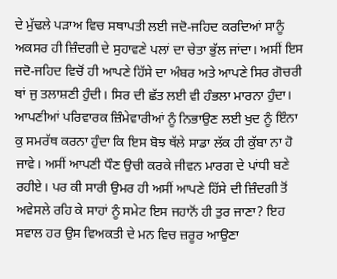ਦੇ ਮੁੱਢਲੇ ਪੜਾਅ ਵਿਚ ਸਥਾਪਤੀ ਲਈ ਜਦੋ-ਜਹਿਦ ਕਰਦਿਆਂ ਸਾਨੂੰ ਅਕਸਰ ਹੀ ਜ਼ਿੰਦਗੀ ਦੇ ਸੁਹਾਵਣੇ ਪਲਾਂ ਦਾ ਚੇਤਾ ਭੁੱਲ ਜਾਂਦਾ। ਅਸੀਂ ਇਸ ਜਦੋ-ਜਹਿਦ ਵਿਚੋਂ ਹੀ ਆਪਣੇ ਹਿੱਸੇ ਦਾ ਅੰਬਰ ਅਤੇ ਆਪਣੇ ਸਿਰ ਗੋਚਰੀ ਥਾਂ ਜੁ ਤਲਾਸ਼ਣੀ ਹੁੰਦੀ। ਸਿਰ ਦੀ ਛੱਤ ਲਈ ਵੀ ਹੰਭਲਾ ਮਾਰਨਾ ਹੁੰਦਾ। ਆਪਣੀਆਂ ਪਰਿਵਾਰਕ ਜ਼ਿੰਮੇਵਾਰੀਆਂ ਨੂੰ ਨਿਭਾਉਣ ਲਈ ਖੁਦ ਨੂੰ ਇੰਨਾ ਕੁ ਸਮਰੱਥ ਕਰਨਾ ਹੁੰਦਾ ਕਿ ਇਸ ਬੋਝ ਥੱਲੇ ਸਾਡਾ ਲੱਕ ਹੀ ਕੁੱਬਾ ਨਾ ਹੋ ਜਾਵੇ। ਅਸੀਂ ਆਪਣੀ ਧੌਣ ਉਚੀ ਕਰਕੇ ਜੀਵਨ ਮਾਰਗ ਦੇ ਪਾਂਧੀ ਬਣੇ ਰਹੀਏ। ਪਰ ਕੀ ਸਾਰੀ ਉਮਰ ਹੀ ਅਸੀਂ ਆਪਣੇ ਹਿੱਸੇ ਦੀ ਜ਼ਿੰਦਗੀ ਤੋਂ ਅਵੇਸਲੇ ਰਹਿ ਕੇ ਸਾਹਾਂ ਨੂੰ ਸਮੇਟ ਇਸ ਜਹਾਨੋਂ ਹੀ ਤੁਰ ਜਾਣਾ? ਇਹ ਸਵਾਲ ਹਰ ਉਸ ਵਿਅਕਤੀ ਦੇ ਮਨ ਵਿਚ ਜ਼ਰੂਰ ਆਉਣਾ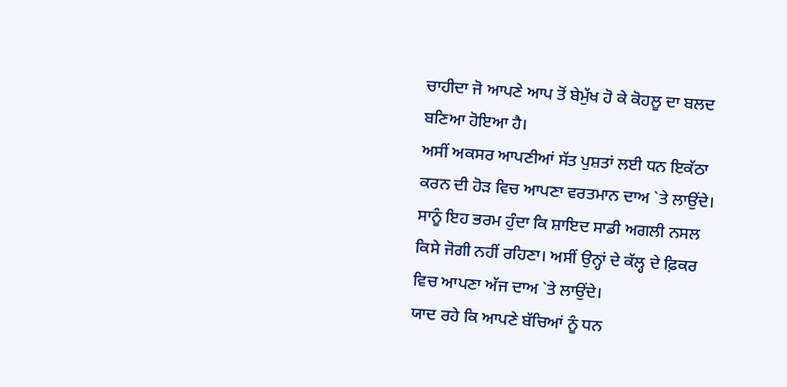ਚਾਹੀਦਾ ਜੋ ਆਪਣੇ ਆਪ ਤੋਂ ਬੇਮੁੱਖ ਹੋ ਕੇ ਕੋਹਲੂ ਦਾ ਬਲਦ ਬਣਿਆ ਹੋਇਆ ਹੈ।
ਅਸੀਂ ਅਕਸਰ ਆਪਣੀਆਂ ਸੱਤ ਪੁਸ਼ਤਾਂ ਲਈ ਧਨ ਇਕੱਠਾ ਕਰਨ ਦੀ ਹੋੜ ਵਿਚ ਆਪਣਾ ਵਰਤਮਾਨ ਦਾਅ `ਤੇ ਲਾਉਂਦੇ। ਸਾਨੂੰ ਇਹ ਭਰਮ ਹੁੰਦਾ ਕਿ ਸ਼ਾਇਦ ਸਾਡੀ ਅਗਲੀ ਨਸਲ ਕਿਸੇ ਜੋਗੀ ਨਹੀਂ ਰਹਿਣਾ। ਅਸੀਂ ਉਨ੍ਹਾਂ ਦੇ ਕੱਲ੍ਹ ਦੇ ਫ਼ਿਕਰ ਵਿਚ ਆਪਣਾ ਅੱਜ ਦਾਅ `ਤੇ ਲਾਉਂਦੇ।
ਯਾਦ ਰਹੇ ਕਿ ਆਪਣੇ ਬੱਚਿਆਂ ਨੂੰ ਧਨ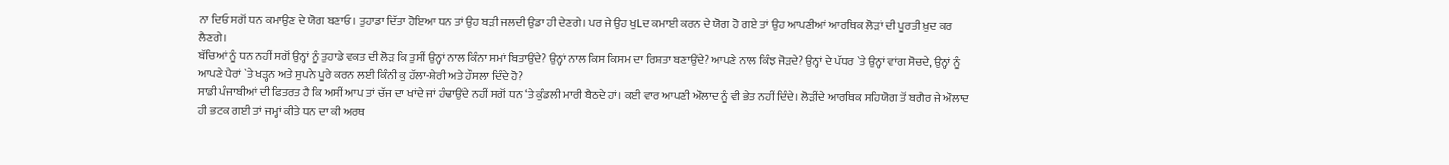ਨਾ ਦਿਓ ਸਗੋਂ ਧਨ ਕਮਾਉਣ ਦੇ ਯੋਗ ਬਣਾਓ। ਤੁਹਾਡਾ ਦਿੱਤਾ ਹੋਇਆ ਧਨ ਤਾਂ ਉਹ ਬੜੀ ਜਲਦੀ ਉਡਾ ਹੀ ਦੇਣਗੇ। ਪਰ ਜੇ ਉਹ ਖੁLਦ ਕਮਾਈ ਕਰਨ ਦੇ ਯੋਗ ਹੋ ਗਏ ਤਾਂ ਉਹ ਆਪਣੀਆਂ ਆਰਥਿਕ ਲੋੜਾਂ ਦੀ ਪੂਰਤੀ ਖ਼ੁਦ ਕਰ ਲੈਣਗੇ।
ਬੱਚਿਆਂ ਨੂੰ ਧਨ ਨਹੀਂ ਸਗੋਂ ਉਨ੍ਹਾਂ ਨੂੰ ਤੁਹਾਡੇ ਵਕਤ ਦੀ ਲੋੜ ਕਿ ਤੁਸੀਂ ਉਨ੍ਹਾਂ ਨਾਲ ਕਿੰਨਾ ਸਮਾਂ ਬਿਤਾਉਂਦੇ? ਉਨ੍ਹਾਂ ਨਾਲ ਕਿਸ ਕਿਸਮ ਦਾ ਰਿਸ਼ਤਾ ਬਣਾਉਂਦੇ? ਆਪਣੇ ਨਾਲ ਕਿੰਝ ਜੋੜਦੇ? ਉਨ੍ਹਾਂ ਦੇ ਪੱਧਰ `ਤੇ ਉਨ੍ਹਾਂ ਵਾਂਗ ਸੋਚਦੇ, ਉਨ੍ਹਾਂ ਨੂੰ ਆਪਣੇ ਪੈਰਾਂ `ਤੇ ਖੜ੍ਹਨ ਅਤੇ ਸੁਪਨੇ ਪੂਰੇ ਕਰਨ ਲਈ ਕਿੰਨੀ ਕੁ ਹੱਲਾ-ਸ਼ੇਰੀ ਅਤੇ ਹੌਸਲਾ ਦਿੰਦੇ ਹੋ?
ਸਾਡੀ ਪੰਜਾਬੀਆਂ ਦੀ ਫਿਤਰਤ ਹੈ ਕਿ ਅਸੀਂ ਆਪ ਤਾਂ ਚੱਜ ਦਾ ਖਾਂਦੇ ਜਾਂ ਹੰਢਾਉਂਦੇ ਨਹੀਂ ਸਗੋਂ ਧਨ ‘ਤੇ ਕੁੰਡਲੀ ਮਾਰੀ ਬੈਠਦੇ ਹਾਂ। ਕਈ ਵਾਰ ਆਪਣੀ ਔਲਾਦ ਨੂੰ ਵੀ ਭੇਤ ਨਹੀਂ ਦਿੰਦੇ। ਲੋੜੀਂਦੇ ਆਰਥਿਕ ਸਹਿਯੋਗ ਤੋਂ ਬਗੈਰ ਜੇ ਔਲਾਦ ਹੀ ਭਟਕ ਗਈ ਤਾਂ ਜਮ੍ਹਾਂ ਕੀਤੇ ਧਨ ਦਾ ਕੀ ਅਰਥ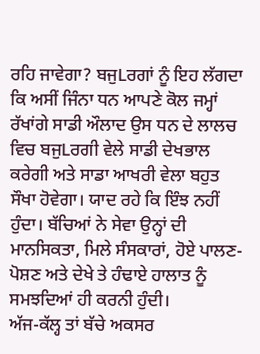ਰਹਿ ਜਾਵੇਗਾ? ਬਜੁLਰਗਾਂ ਨੂੰ ਇਹ ਲੱਗਦਾ ਕਿ ਅਸੀਂ ਜਿੰਨਾ ਧਨ ਆਪਣੇ ਕੋਲ ਜਮ੍ਹਾਂ ਰੱਖਾਂਗੇ ਸਾਡੀ ਔਲਾਦ ਉਸ ਧਨ ਦੇ ਲਾਲਚ ਵਿਚ ਬਜੁLਰਗੀ ਵੇਲੇ ਸਾਡੀ ਦੇਖਭਾਲ ਕਰੇਗੀ ਅਤੇ ਸਾਡਾ ਆਖਰੀ ਵੇਲਾ ਬਹੁਤ ਸੌਖਾ ਹੋਵੇਗਾ। ਯਾਦ ਰਹੇ ਕਿ ਇੰਝ ਨਹੀਂ ਹੁੰਦਾ। ਬੱਚਿਆਂ ਨੇ ਸੇਵਾ ਉਨ੍ਹਾਂ ਦੀ ਮਾਨਸਿਕਤਾ, ਮਿਲੇ ਸੰਸਕਾਰਾਂ, ਹੋਏ ਪਾਲਣ-ਪੋਸ਼ਣ ਅਤੇ ਦੇਖੇ ਤੇ ਹੰਢਾਏ ਹਾਲਾਤ ਨੂੰ ਸਮਝਦਿਆਂ ਹੀ ਕਰਨੀ ਹੁੰਦੀ।
ਅੱਜ-ਕੱਲ੍ਹ ਤਾਂ ਬੱਚੇ ਅਕਸਰ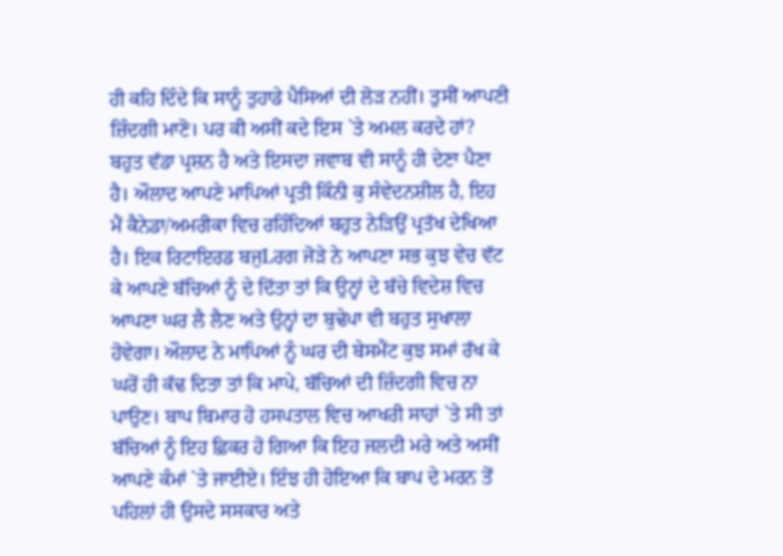ਹੀ ਕਹਿ ਦਿੰਦੇ ਕਿ ਸਾਨੂੰ ਤੁਹਾਡੇ ਪੈਸਿਆਂ ਦੀ ਲੋੜ ਨਹੀਂ। ਤੁਸੀਂ ਆਪਣੀ ਜ਼ਿੰਦਗੀ ਮਾਣੋ। ਪਰ ਕੀ ਅਸੀਂ ਕਦੇ ਇਸ `ਤੇ ਅਮਲ ਕਰਦੇ ਹਾਂ? ਬਹੁਤ ਵੱਡਾ ਪ੍ਰਸ਼ਨ ਹੈ ਅਤੇ ਇਸਦਾ ਜਵਾਬ ਵੀ ਸਾਨੂੰ ਹੀ ਦੇਣਾ ਪੈਣਾ ਹੈ। ਔਲਾਦ ਆਪਣੇ ਮਾਪਿਆਂ ਪ੍ਰਤੀ ਕਿੰਨੀ ਕੁ ਸੰਵੇਦਨਸ਼ੀਲ ਹੈ, ਇਹ ਮੈਂ ਕੈਨੇਡਾ/ਅਮਰੀਕਾ ਵਿਚ ਰਹਿੰਦਿਆਂ ਬਹੁਤ ਨੇੜਿਉਂ ਪ੍ਰਤੱਖ ਦੇਖਿਆ ਹੈ। ਇਕ ਰਿਟਾਇਰਡ ਬਜੁLਰਗ ਜੋੜੇ ਨੇ ਆਪਣਾ ਸਭ ਕੁਝ ਵੇਚ ਵੱਟ ਕੇ ਆਪਣੇ ਬੱਚਿਆਂ ਨੂੰ ਦੇ ਦਿੱਤਾ ਤਾਂ ਕਿ ਉਨ੍ਹਾਂ ਦੇ ਬੱਚੇ ਵਿਦੇਸ਼ ਵਿਚ ਆਪਣਾ ਘਰ ਲੈ ਲੈਣ ਅਤੇ ਉਨ੍ਹਾਂ ਦਾ ਬੁਢੇਪਾ ਵੀ ਬਹੁਤ ਸੁਖਾਲਾ ਹੋਵੇਗਾ। ਔਲਾਦ ਨੇ ਮਾਪਿਆਂ ਨੂੰ ਘਰ ਦੀ ਬੇਸਮੈਂਟ ਕੁਝ ਸਮਾਂ ਰੱਖ ਕੇ ਘਰੋਂ ਹੀ ਕੱਢ ਦਿਤਾ ਤਾਂ ਕਿ ਮਾਪੇ, ਬੱਚਿਆਂ ਦੀ ਜ਼ਿੰਦਗੀ ਵਿਚ ਨਾ ਪਾਉਣ। ਬਾਪ ਬਿਮਾਰ ਹੋ ਹਸਪਤਾਲ ਵਿਚ ਆਖਰੀ ਸਾਹਾਂ `ਤੇ ਸੀ ਤਾਂ ਬੱਚਿਆਂ ਨੂੰ ਇਹ ਫ਼ਿਕਰ ਹੋ ਗਿਆ ਕਿ ਇਹ ਜਲਦੀ ਮਰੇ ਅਤੇ ਅਸੀਂ ਆਪਣੇ ਕੰਮਾਂ `ਤੇ ਜਾਈਏ। ਇੰਝ ਹੀ ਹੋਇਆ ਕਿ ਬਾਪ ਦੇ ਮਰਨ ਤੋਂ ਪਹਿਲਾਂ ਹੀ ਉਸਦੇ ਸਸਕਾਰ ਅਤੇ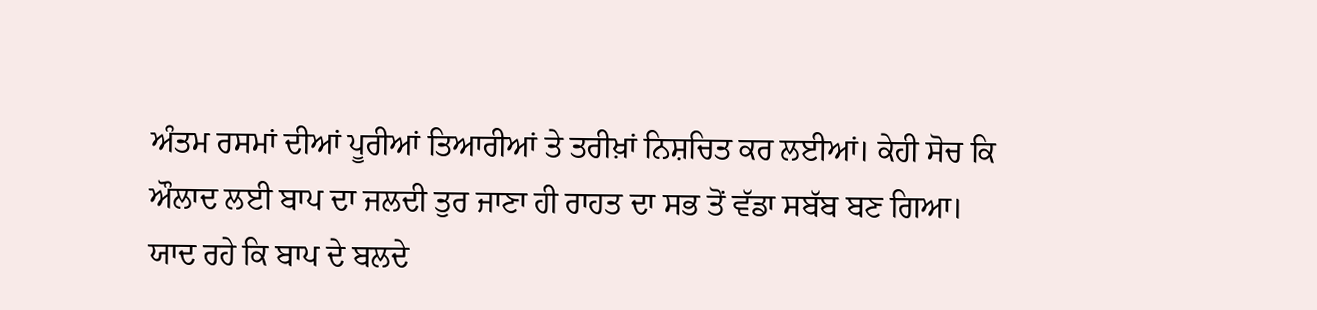ਅੰਤਮ ਰਸਮਾਂ ਦੀਆਂ ਪੂਰੀਆਂ ਤਿਆਰੀਆਂ ਤੇ ਤਰੀਖ਼ਾਂ ਨਿਸ਼ਚਿਤ ਕਰ ਲਈਆਂ। ਕੇਹੀ ਸੋਚ ਕਿ ਔਲਾਦ ਲਈ ਬਾਪ ਦਾ ਜਲਦੀ ਤੁਰ ਜਾਣਾ ਹੀ ਰਾਹਤ ਦਾ ਸਭ ਤੋਂ ਵੱਡਾ ਸਬੱਬ ਬਣ ਗਿਆ।
ਯਾਦ ਰਹੇ ਕਿ ਬਾਪ ਦੇ ਬਲਦੇ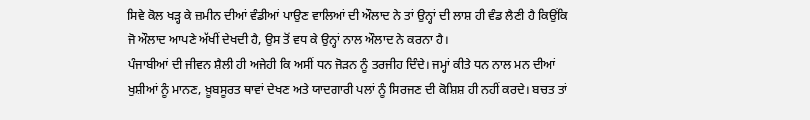ਸਿਵੇ ਕੋਲ ਖੜ੍ਹ ਕੇ ਜ਼ਮੀਨ ਦੀਆਂ ਵੰਡੀਆਂ ਪਾਉਣ ਵਾਲਿਆਂ ਦੀ ਔਲਾਦ ਨੇ ਤਾਂ ਉਨ੍ਹਾਂ ਦੀ ਲਾਸ਼ ਹੀ ਵੰਡ ਲੈਣੀ ਹੈ ਕਿਉਂਕਿ ਜੋ ਔਲਾਦ ਆਪਣੇ ਅੱਖੀਂ ਦੇਖਦੀ ਹੈ, ਉਸ ਤੋਂ ਵਧ ਕੇ ਉਨ੍ਹਾਂ ਨਾਲ ਔਲਾਦ ਨੇ ਕਰਨਾ ਹੈ।
ਪੰਜਾਬੀਆਂ ਦੀ ਜੀਵਨ ਸ਼ੈਲੀ ਹੀ ਅਜੇਹੀ ਕਿ ਅਸੀਂ ਧਨ ਜੋੜਨ ਨੂੰ ਤਰਜੀਹ ਦਿੰਦੇ। ਜਮ੍ਹਾਂ ਕੀਤੇ ਧਨ ਨਾਲ ਮਨ ਦੀਆਂ ਖੁਸ਼ੀਆਂ ਨੂੰ ਮਾਨਣ, ਖ਼ੂਬਸੂਰਤ ਥਾਵਾਂ ਦੇਖਣ ਅਤੇ ਯਾਦਗਾਰੀ ਪਲਾਂ ਨੂੰ ਸਿਰਜਣ ਦੀ ਕੋਸ਼ਿਸ਼ ਹੀ ਨਹੀਂ ਕਰਦੇ। ਬਚਤ ਤਾਂ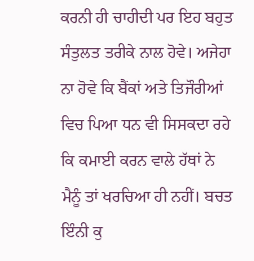ਕਰਨੀ ਹੀ ਚਾਹੀਦੀ ਪਰ ਇਹ ਬਹੁਤ ਸੰਤੁਲਤ ਤਰੀਕੇ ਨਾਲ ਹੋਵੇ। ਅਜੇਹਾ ਨਾ ਹੋਵੇ ਕਿ ਬੈਂਕਾਂ ਅਤੇ ਤਿਜੌਰੀਆਂ ਵਿਚ ਪਿਆ ਧਨ ਵੀ ਸਿਸਕਦਾ ਰਹੇ ਕਿ ਕਮਾਈ ਕਰਨ ਵਾਲੇ ਹੱਥਾਂ ਨੇ ਮੈਨੂੰ ਤਾਂ ਖਰਚਿਆ ਹੀ ਨਹੀਂ। ਬਚਤ ਇੰਨੀ ਕੁ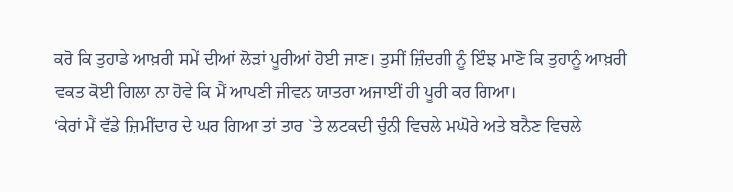ਕਰੋ ਕਿ ਤੁਹਾਡੇ ਆਖ਼ਰੀ ਸਮੇਂ ਦੀਆਂ ਲੋੜਾਂ ਪੂਰੀਆਂ ਹੋਈ ਜਾਣ। ਤੁਸੀਂ ਜ਼ਿੰਦਗੀ ਨੂੰ ਇੰਝ ਮਾਣੋ ਕਿ ਤੁਹਾਨੂੰ ਆਖ਼ਰੀ ਵਕਤ ਕੋਈ ਗਿਲਾ ਨਾ ਹੋਵੇ ਕਿ ਮੈਂ ਆਪਣੀ ਜੀਵਨ ਯਾਤਰਾ ਅਜਾਈਂ ਹੀ ਪੂਰੀ ਕਰ ਗਿਆ।
‘ਕੇਰਾਂ ਮੈਂ ਵੱਡੇ ਜ਼ਿਮੀਂਦਾਰ ਦੇ ਘਰ ਗਿਆ ਤਾਂ ਤਾਰ `ਤੇ ਲਟਕਦੀ ਚੁੰਨੀ ਵਿਚਲੇ ਮਘੋਰੇ ਅਤੇ ਬਨੈਣ ਵਿਚਲੇ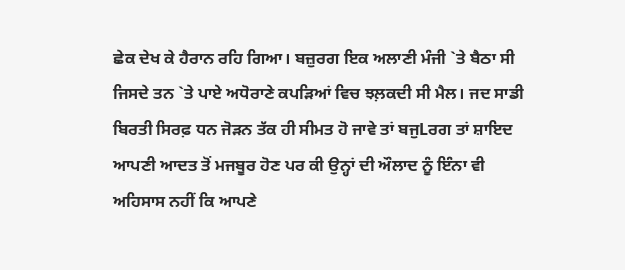ਛੇਕ ਦੇਖ ਕੇ ਹੈਰਾਨ ਰਹਿ ਗਿਆ। ਬਜ਼ੁਰਗ ਇਕ ਅਲਾਣੀ ਮੰਜੀ `ਤੇ ਬੈਠਾ ਸੀ ਜਿਸਦੇ ਤਨ `ਤੇ ਪਾਏ ਅਧੋਰਾਣੇ ਕਪੜਿਆਂ ਵਿਚ ਝਲ਼ਕਦੀ ਸੀ ਮੈਲ। ਜਦ ਸਾਡੀ ਬਿਰਤੀ ਸਿਰਫ਼ ਧਨ ਜੋੜਨ ਤੱਕ ਹੀ ਸੀਮਤ ਹੋ ਜਾਵੇ ਤਾਂ ਬਜੁLਰਗ ਤਾਂ ਸ਼ਾਇਦ ਆਪਣੀ ਆਦਤ ਤੋਂ ਮਜਬੂਰ ਹੋਣ ਪਰ ਕੀ ਉਨ੍ਹਾਂ ਦੀ ਔਲਾਦ ਨੂੰ ਇੰਨਾ ਵੀ ਅਹਿਸਾਸ ਨਹੀਂ ਕਿ ਆਪਣੇ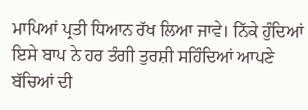ਮਾਪਿਆਂ ਪ੍ਰਤੀ ਧਿਆਨ ਰੱਖ ਲਿਆ ਜਾਵੇ। ਨਿੱਕੇ ਹੁੰਦਿਆਂ ਇਸੇ ਬਾਪ ਨੇ ਹਰ ਤੰਗੀ ਤੁਰਸ਼ੀ ਸਹਿੰਦਿਆਂ ਆਪਣੇ ਬੱਚਿਆਂ ਦੀ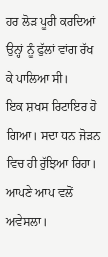ਹਰ ਲੋੜ ਪੂਰੀ ਕਰਦਿਆਂ ਉਨ੍ਹਾਂ ਨੂੰ ਫੁੱਲਾਂ ਵਾਂਗ ਰੱਖ ਕੇ ਪਾਲਿਆ ਸੀ।
ਇਕ ਸ਼ਖਸ ਰਿਟਾਇਰ ਹੋ ਗਿਆ। ਸਦਾ ਧਨ ਜੋੜਨ ਵਿਚ ਹੀ ਰੁੱਝਿਆ ਰਿਹਾ। ਆਪਣੇ ਆਪ ਵਲੋਂ ਅਵੇਸਲਾ।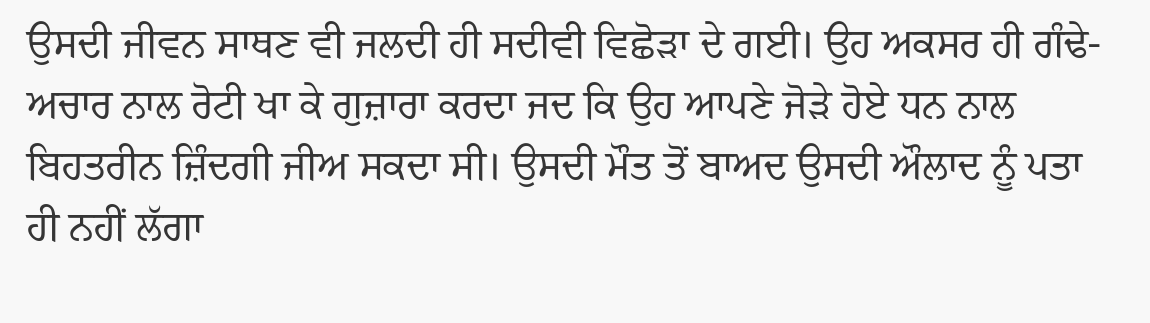ਉਸਦੀ ਜੀਵਨ ਸਾਥਣ ਵੀ ਜਲਦੀ ਹੀ ਸਦੀਵੀ ਵਿਛੋੜਾ ਦੇ ਗਈ। ਉਹ ਅਕਸਰ ਹੀ ਗੰਢੇ-ਅਚਾਰ ਨਾਲ ਰੋਟੀ ਖਾ ਕੇ ਗੁਜ਼ਾਰਾ ਕਰਦਾ ਜਦ ਕਿ ਉਹ ਆਪਣੇ ਜੋੜੇ ਹੋਏ ਧਨ ਨਾਲ ਬਿਹਤਰੀਨ ਜ਼ਿੰਦਗੀ ਜੀਅ ਸਕਦਾ ਸੀ। ਉਸਦੀ ਮੌਤ ਤੋਂ ਬਾਅਦ ਉਸਦੀ ਔਲਾਦ ਨੂੰ ਪਤਾ ਹੀ ਨਹੀਂ ਲੱਗਾ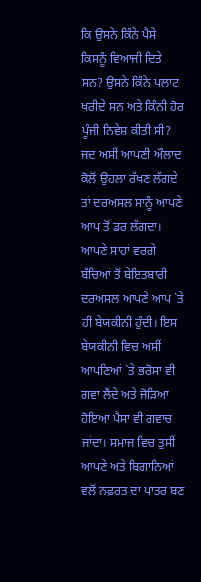ਕਿ ਉਸਨੇ ਕਿੰਨੇ ਪੈਸੇ ਕਿਸਨੂੰ ਵਿਆਜੀ ਦਿਤੇ ਸਨ? ਉਸਨੇ ਕਿੰਨੇ ਪਲਾਟ ਖਰੀਦੇ ਸਨ ਅਤੇ ਕਿੰਨੀ ਹੋਰ ਪੂੰਜੀ ਨਿਵੇਸ਼ ਕੀਤੀ ਸੀ? ਜਦ ਅਸੀਂ ਆਪਣੀ ਔਲਾਦ ਕੋਲੋਂ ਉਹਲਾ ਰੱਖਣ ਲੱਗਦੇ ਤਾਂ ਦਰਅਸਲ ਸਾਨੂੰ ਆਪਣੇ ਆਪ ਤੋਂ ਡਰ ਲੱਗਦਾ। ਆਪਣੇ ਸਾਹਾਂ ਵਰਗੇ ਬੱਚਿਆਂ ਤੋਂ ਬੇਇਤਬਾਰੀ ਦਰਅਸਲ ਆਪਣੇ ਆਪ `ਤੇ ਹੀ ਬੇਯਕੀਨੀ ਹੁੰਦੀ। ਇਸ ਬੇਯਕੀਨੀ ਵਿਚ ਅਸੀਂ ਆਪਣਿਆਂ `ਤੇ ਭਰੋਸਾ ਵੀ ਗਵਾ ਲੈਂਦੇ ਅਤੇ ਜੋੜਿਆ ਹੋਇਆ ਪੈਸਾ ਵੀ ਗਵਾਚ ਜਾਂਦਾ। ਸਮਾਜ ਵਿਚ ਤੁਸੀਂ ਆਪਣੇ ਅਤੇ ਬਿਗਾਨਿਆਂ ਵਲੋਂ ਨਫ਼ਰਤ ਦਾ ਪਾਤਰ ਬਣ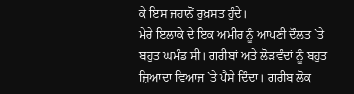ਕੇ ਇਸ ਜਹਾਨੋਂ ਰੁਖ਼ਸਤ ਹੁੰਦੇ।
ਮੇਰੇ ਇਲਾਕੇ ਦੇ ਇਕ ਅਮੀਰ ਨੂੰ ਆਪਣੀ ਦੌਲਤ `ਤੇ ਬਹੁਤ ਘਮੰਡ ਸੀ। ਗਰੀਬਾਂ ਅਤੇ ਲੋੜਵੰਦਾਂ ਨੂੰ ਬਹੁਤ ਜ਼ਿਆਦਾ ਵਿਆਜ `ਤੇ ਪੈਸੇ ਦਿੰਦਾ। ਗਰੀਬ ਲੋਕ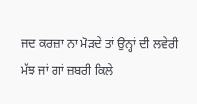ਜਦ ਕਰਜ਼ਾ ਨਾ ਮੋੜਦੇ ਤਾਂ ਉਨ੍ਹਾਂ ਦੀ ਲਵੇਰੀ ਮੱਝ ਜਾਂ ਗਾਂ ਜ਼ਬਰੀ ਕਿਲੇ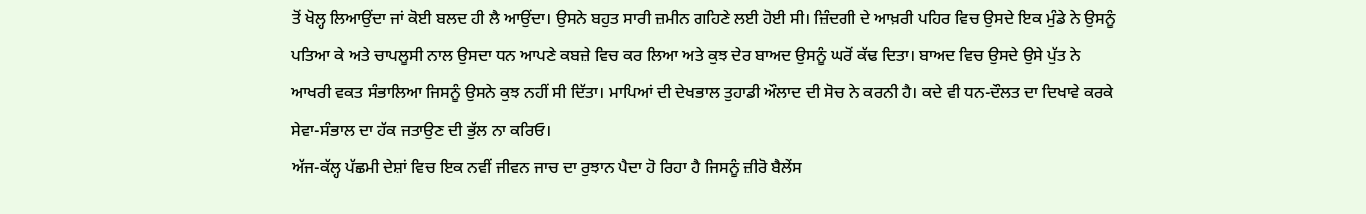ਤੋਂ ਖੋਲ੍ਹ ਲਿਆਉਂਦਾ ਜਾਂ ਕੋਈ ਬਲਦ ਹੀ ਲੈ ਆਉਂਦਾ। ਉਸਨੇ ਬਹੁਤ ਸਾਰੀ ਜ਼ਮੀਨ ਗਹਿਣੇ ਲਈ ਹੋਈ ਸੀ। ਜ਼ਿੰਦਗੀ ਦੇ ਆਖ਼ਰੀ ਪਹਿਰ ਵਿਚ ਉਸਦੇ ਇਕ ਮੁੰਡੇ ਨੇ ਉਸਨੂੰ ਪਤਿਆ ਕੇ ਅਤੇ ਚਾਪਲੂਸੀ ਨਾਲ ਉਸਦਾ ਧਨ ਆਪਣੇ ਕਬਜ਼ੇ ਵਿਚ ਕਰ ਲਿਆ ਅਤੇ ਕੁਝ ਦੇਰ ਬਾਅਦ ਉਸਨੂੰ ਘਰੋਂ ਕੱਢ ਦਿਤਾ। ਬਾਅਦ ਵਿਚ ਉਸਦੇ ਉਸੇ ਪੁੱਤ ਨੇ ਆਖਰੀ ਵਕਤ ਸੰਭਾਲਿਆ ਜਿਸਨੂੰ ਉਸਨੇ ਕੁਝ ਨਹੀਂ ਸੀ ਦਿੱਤਾ। ਮਾਪਿਆਂ ਦੀ ਦੇਖਭਾਲ ਤੁਹਾਡੀ ਔਲਾਦ ਦੀ ਸੋਚ ਨੇ ਕਰਨੀ ਹੈ। ਕਦੇ ਵੀ ਧਨ-ਦੌਲਤ ਦਾ ਦਿਖਾਵੇ ਕਰਕੇ ਸੇਵਾ-ਸੰਭਾਲ ਦਾ ਹੱਕ ਜਤਾਉਣ ਦੀ ਭੁੱਲ ਨਾ ਕਰਿਓ।
ਅੱਜ-ਕੱਲ੍ਹ ਪੱਛਮੀ ਦੇਸ਼ਾਂ ਵਿਚ ਇਕ ਨਵੀਂ ਜੀਵਨ ਜਾਚ ਦਾ ਰੁਝਾਨ ਪੈਦਾ ਹੋ ਰਿਹਾ ਹੈ ਜਿਸਨੂੰ ਜ਼ੀਰੋ ਬੈਲੇਂਸ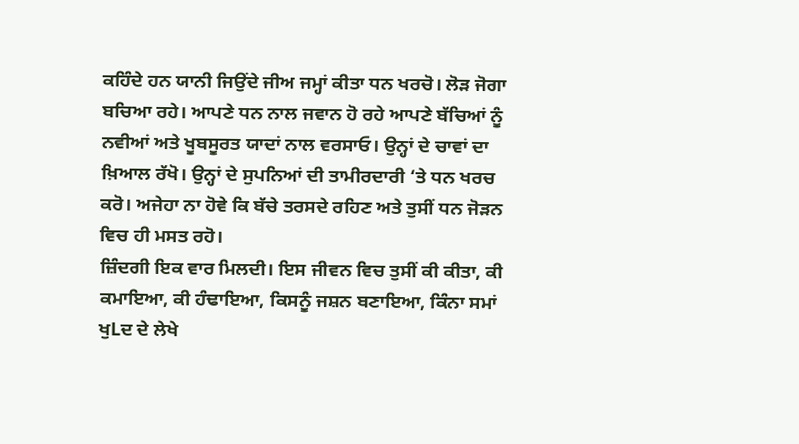ਕਹਿੰਦੇ ਹਨ ਯਾਨੀ ਜਿਉਂਦੇ ਜੀਅ ਜਮ੍ਹਾਂ ਕੀਤਾ ਧਨ ਖਰਚੋ। ਲੋੜ ਜੋਗਾ ਬਚਿਆ ਰਹੇ। ਆਪਣੇ ਧਨ ਨਾਲ ਜਵਾਨ ਹੋ ਰਹੇ ਆਪਣੇ ਬੱਚਿਆਂ ਨੂੰ ਨਵੀਆਂ ਅਤੇ ਖੂਬਸੂਰਤ ਯਾਦਾਂ ਨਾਲ ਵਰਸਾਓ। ਉਨ੍ਹਾਂ ਦੇ ਚਾਵਾਂ ਦਾ ਖ਼ਿਆਲ ਰੱਖੋ। ਉਨ੍ਹਾਂ ਦੇ ਸੁਪਨਿਆਂ ਦੀ ਤਾਮੀਰਦਾਰੀ ‘ਤੇ ਧਨ ਖਰਚ ਕਰੋ। ਅਜੇਹਾ ਨਾ ਹੋਵੇ ਕਿ ਬੱਚੇ ਤਰਸਦੇ ਰਹਿਣ ਅਤੇ ਤੁਸੀਂ ਧਨ ਜੋੜਨ ਵਿਚ ਹੀ ਮਸਤ ਰਹੋ।
ਜ਼ਿੰਦਗੀ ਇਕ ਵਾਰ ਮਿਲਦੀ। ਇਸ ਜੀਵਨ ਵਿਚ ਤੁਸੀਂ ਕੀ ਕੀਤਾ, ਕੀ ਕਮਾਇਆ, ਕੀ ਹੰਢਾਇਆ, ਕਿਸਨੂੰ ਜਸ਼ਨ ਬਣਾਇਆ, ਕਿੰਨਾ ਸਮਾਂ ਖੁLਦ ਦੇ ਲੇਖੇ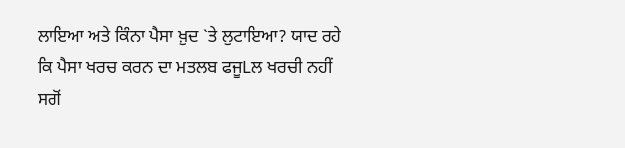ਲਾਇਆ ਅਤੇ ਕਿੰਨਾ ਪੈਸਾ ਖ਼ੁਦ `ਤੇ ਲੁਟਾਇਆ? ਯਾਦ ਰਹੇ ਕਿ ਪੈਸਾ ਖਰਚ ਕਰਨ ਦਾ ਮਤਲਬ ਫਜੂLਲ ਖਰਚੀ ਨਹੀਂ ਸਗੋਂ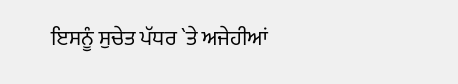ਇਸਨੂੰ ਸੁਚੇਤ ਪੱਧਰ `ਤੇ ਅਜੇਹੀਆਂ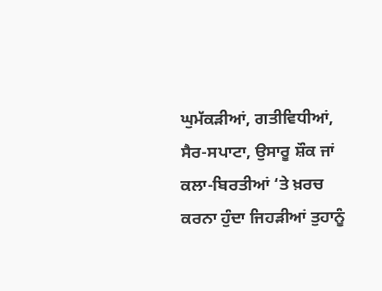ਘੁਮੱਕੜੀਆਂ, ਗਤੀਵਿਧੀਆਂ, ਸੈਰ-ਸਪਾਟਾ, ਉਸਾਰੂ ਸ਼ੌਕ ਜਾਂ ਕਲਾ-ਬਿਰਤੀਆਂ ‘ਤੇ ਖ਼ਰਚ ਕਰਨਾ ਹੁੰਦਾ ਜਿਹੜੀਆਂ ਤੁਹਾਨੂੰ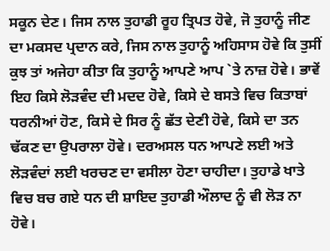ਸਕੂਨ ਦੇਣ। ਜਿਸ ਨਾਲ ਤੁਹਾਡੀ ਰੂਹ ਤ੍ਰਿਪਤ ਹੋਵੇ, ਜੋ ਤੁਹਾਨੂੰ ਜੀਣ ਦਾ ਮਕਸਦ ਪ੍ਰਦਾਨ ਕਰੇ, ਜਿਸ ਨਾਲ ਤੁਹਾਨੂੰ ਅਹਿਸਾਸ ਹੋਵੇ ਕਿ ਤੁਸੀਂ ਕੁਝ ਤਾਂ ਅਜੇਹਾ ਕੀਤਾ ਕਿ ਤੁਹਾਨੂੰ ਆਪਣੇ ਆਪ `ਤੇ ਨਾਜ਼ ਹੋਵੇ। ਭਾਵੇਂ ਇਹ ਕਿਸੇ ਲੋੜਵੰਦ ਦੀ ਮਦਦ ਹੋਵੇ, ਕਿਸੇ ਦੇ ਬਸਤੇ ਵਿਚ ਕਿਤਾਬਾਂ ਧਰਨੀਆਂ ਹੋਣ, ਕਿਸੇ ਦੇ ਸਿਰ ਨੂੰ ਛੱਤ ਦੇਣੀ ਹੋਵੇ, ਕਿਸੇ ਦਾ ਤਨ ਢੱਕਣ ਦਾ ਉਪਰਾਲਾ ਹੋਵੇ। ਦਰਅਸਲ ਧਨ ਆਪਣੇ ਲਈ ਅਤੇ ਲੋੜਵੰਦਾਂ ਲਈ ਖਰਚਣ ਦਾ ਵਸੀਲਾ ਹੋਣਾ ਚਾਹੀਦਾ। ਤੁਹਾਡੇ ਖਾਤੇ ਵਿਚ ਬਚ ਗਏ ਧਨ ਦੀ ਸ਼ਾਇਦ ਤੁਹਾਡੀ ਔਲਾਦ ਨੂੰ ਵੀ ਲੋੜ ਨਾ ਹੋਵੇ।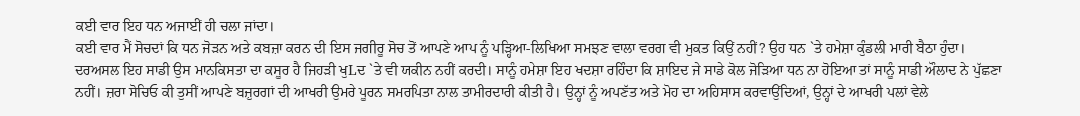ਕਈ ਵਾਰ ਇਹ ਧਨ ਅਜਾਈਂ ਹੀ ਚਲਾ ਜਾਂਦਾ।
ਕਈ ਵਾਰ ਮੈਂ ਸੋਚਦਾਂ ਕਿ ਧਨ ਜੋੜਨ ਅਤੇ ਕਬਜ਼ਾ ਕਰਨ ਦੀ ਇਸ ਜਗੀਰੂ ਸੋਚ ਤੋਂ ਆਪਣੇ ਆਪ ਨੂੰ ਪੜ੍ਹਿਆ-ਲਿਖਿਆ ਸਮਝਣ ਵਾਲਾ ਵਰਗ ਵੀ ਮੁਕਤ ਕਿਉਂ ਨਹੀਂ? ਉਹ ਧਨ `ਤੇ ਹਮੇਸ਼ਾ ਕੁੰਡਲੀ ਮਾਰੀ ਬੈਠਾ ਹੁੰਦਾ। ਦਰਅਸਲ ਇਹ ਸਾਡੀ ਉਸ ਮਾਨਕਿਸਤਾ ਦਾ ਕਸੂਰ ਹੈ ਜਿਹੜੀ ਖੁLਦ `ਤੇ ਵੀ ਯਕੀਨ ਨਹੀਂ ਕਰਦੀ। ਸਾਨੂੰ ਹਮੇਸ਼ਾ ਇਹ ਖਦਸ਼ਾ ਰਹਿੰਦਾ ਕਿ ਸ਼ਾਇਦ ਜੇ ਸਾਡੇ ਕੋਲ ਜੋੜਿਆ ਧਨ ਨਾ ਹੋਇਆ ਤਾਂ ਸਾਨੂੰ ਸਾਡੀ ਔਲਾਦ ਨੇ ਪੁੱਛਣਾ ਨਹੀਂ। ਜ਼ਰਾ ਸੋਚਿਓ ਕੀ ਤੁਸੀਂ ਆਪਣੇ ਬਜ਼ੁਰਗਾਂ ਦੀ ਆਖਰੀ ਉਮਰੇ ਪੂਰਨ ਸਮਰਪਿਤਾ ਨਾਲ ਤਾਮੀਰਦਾਰੀ ਕੀਤੀ ਹੈ। ਉਨ੍ਹਾਂ ਨੂੰ ਅਪਣੱਤ ਅਤੇ ਮੋਹ ਦਾ ਅਹਿਸਾਸ ਕਰਵਾਉਂਦਿਆਂ, ਉਨ੍ਹਾਂ ਦੇ ਆਖਰੀ ਪਲਾਂ ਵੇਲੇ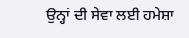ਉਨ੍ਹਾਂ ਦੀ ਸੇਵਾ ਲਈ ਹਮੇਸ਼ਾ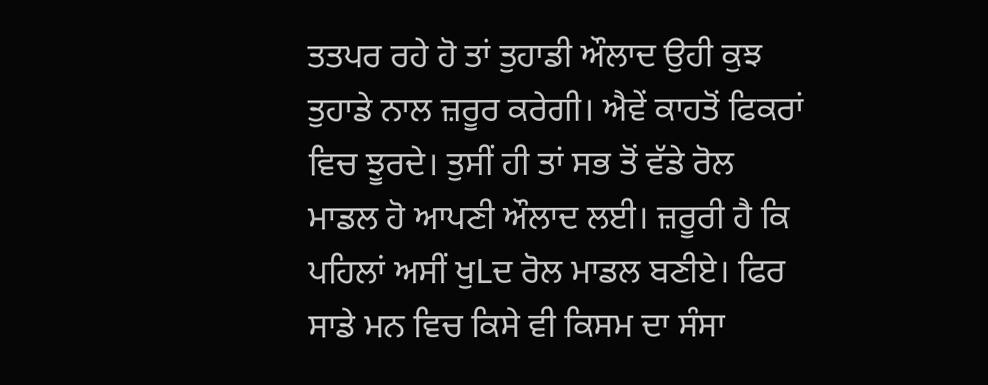ਤਤਪਰ ਰਹੇ ਹੋ ਤਾਂ ਤੁਹਾਡੀ ਔਲਾਦ ਉਹੀ ਕੁਝ ਤੁਹਾਡੇ ਨਾਲ ਜ਼ਰੂਰ ਕਰੇਗੀ। ਐਵੇਂ ਕਾਹਤੋਂ ਫਿਕਰਾਂ ਵਿਚ ਝੂਰਦੇ। ਤੁਸੀਂ ਹੀ ਤਾਂ ਸਭ ਤੋਂ ਵੱਡੇ ਰੋਲ ਮਾਡਲ ਹੋ ਆਪਣੀ ਔਲਾਦ ਲਈ। ਜ਼ਰੂਰੀ ਹੈ ਕਿ ਪਹਿਲਾਂ ਅਸੀਂ ਖੁLਦ ਰੋਲ ਮਾਡਲ ਬਣੀਏ। ਫਿਰ ਸਾਡੇ ਮਨ ਵਿਚ ਕਿਸੇ ਵੀ ਕਿਸਮ ਦਾ ਸੰਸਾ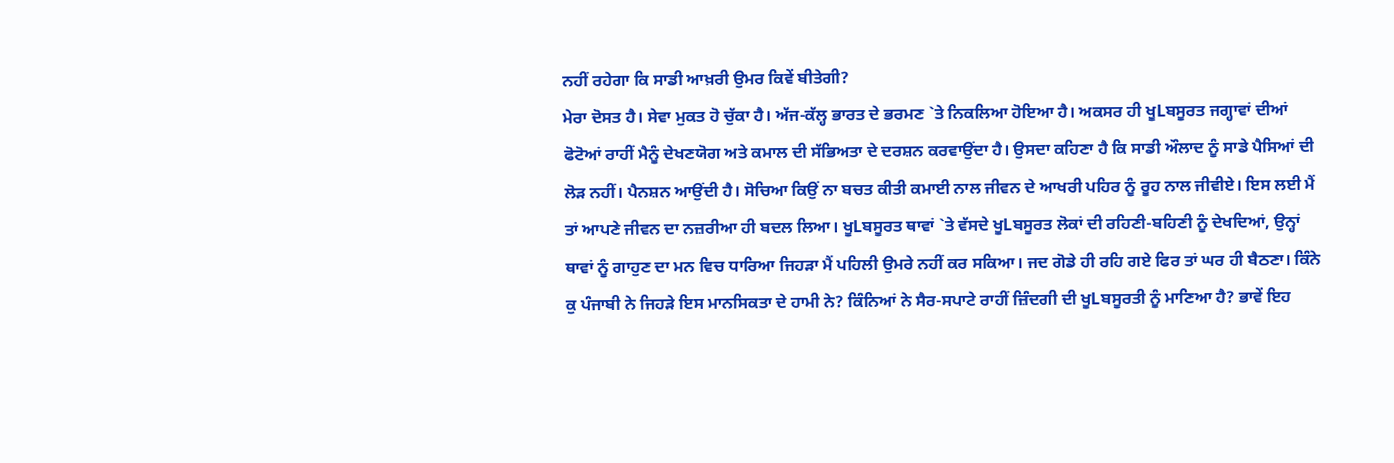ਨਹੀਂ ਰਹੇਗਾ ਕਿ ਸਾਡੀ ਆਖ਼ਰੀ ਉਮਰ ਕਿਵੇਂ ਬੀਤੇਗੀ?
ਮੇਰਾ ਦੋਸਤ ਹੈ। ਸੇਵਾ ਮੁਕਤ ਹੋ ਚੁੱਕਾ ਹੈ। ਅੱਜ-ਕੱਲ੍ਹ ਭਾਰਤ ਦੇ ਭਰਮਣ `ਤੇ ਨਿਕਲਿਆ ਹੋਇਆ ਹੈ। ਅਕਸਰ ਹੀ ਖੂLਬਸੂਰਤ ਜਗ੍ਹਾਵਾਂ ਦੀਆਂ ਫੋਟੋਆਂ ਰਾਹੀਂ ਮੈਨੂੰ ਦੇਖਣਯੋਗ ਅਤੇ ਕਮਾਲ ਦੀ ਸੱਭਿਅਤਾ ਦੇ ਦਰਸ਼ਨ ਕਰਵਾਉਂਦਾ ਹੈ। ਉਸਦਾ ਕਹਿਣਾ ਹੈ ਕਿ ਸਾਡੀ ਔਲਾਦ ਨੂੰ ਸਾਡੇ ਪੈਸਿਆਂ ਦੀ ਲੋੜ ਨਹੀਂ। ਪੈਨਸ਼ਨ ਆਉਂਦੀ ਹੈ। ਸੋਚਿਆ ਕਿਉਂ ਨਾ ਬਚਤ ਕੀਤੀ ਕਮਾਈ ਨਾਲ ਜੀਵਨ ਦੇ ਆਖਰੀ ਪਹਿਰ ਨੂੰ ਰੂਹ ਨਾਲ ਜੀਵੀਏ। ਇਸ ਲਈ ਮੈਂ ਤਾਂ ਆਪਣੇ ਜੀਵਨ ਦਾ ਨਜ਼ਰੀਆ ਹੀ ਬਦਲ ਲਿਆ। ਖੂLਬਸੂਰਤ ਥਾਵਾਂ `ਤੇ ਵੱਸਦੇ ਖੂLਬਸੂਰਤ ਲੋਕਾਂ ਦੀ ਰਹਿਣੀ-ਬਹਿਣੀ ਨੂੰ ਦੇਖਦਿਆਂ, ਉਨ੍ਹਾਂ ਥਾਵਾਂ ਨੂੰ ਗਾਹੁਣ ਦਾ ਮਨ ਵਿਚ ਧਾਰਿਆ ਜਿਹੜਾ ਮੈਂ ਪਹਿਲੀ ਉਮਰੇ ਨਹੀਂ ਕਰ ਸਕਿਆ। ਜਦ ਗੋਡੇ ਹੀ ਰਹਿ ਗਏ ਫਿਰ ਤਾਂ ਘਰ ਹੀ ਬੈਠਣਾ। ਕਿੰਨੇ ਕੁ ਪੰਜਾਬੀ ਨੇ ਜਿਹੜੇ ਇਸ ਮਾਨਸਿਕਤਾ ਦੇ ਹਾਮੀ ਨੇ? ਕਿੰਨਿਆਂ ਨੇ ਸੈਰ-ਸਪਾਟੇ ਰਾਹੀਂ ਜ਼ਿੰਦਗੀ ਦੀ ਖੂLਬਸੂਰਤੀ ਨੂੰ ਮਾਣਿਆ ਹੈ? ਭਾਵੇਂ ਇਹ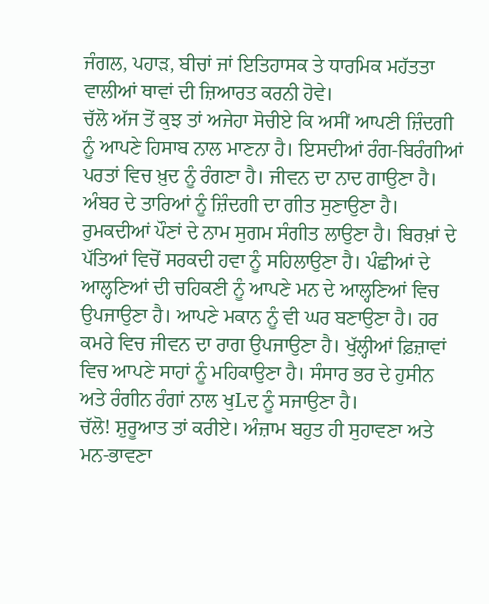ਜੰਗਲ, ਪਹਾੜ, ਬੀਚਾਂ ਜਾਂ ਇਤਿਹਾਸਕ ਤੇ ਧਾਰਮਿਕ ਮਹੱਤਤਾ ਵਾਲੀਆਂ ਥਾਵਾਂ ਦੀ ਜ਼ਿਆਰਤ ਕਰਨੀ ਹੋਵੇ।
ਚੱਲੋ ਅੱਜ ਤੋਂ ਕੁਝ ਤਾਂ ਅਜੇਹਾ ਸੋਚੀਏ ਕਿ ਅਸੀਂ ਆਪਣੀ ਜ਼ਿੰਦਗੀ ਨੂੰ ਆਪਣੇ ਹਿਸਾਬ ਨਾਲ ਮਾਣਨਾ ਹੈ। ਇਸਦੀਆਂ ਰੰਗ-ਬਿਰੰਗੀਆਂ ਪਰਤਾਂ ਵਿਚ ਖ਼ੁਦ ਨੂੰ ਰੰਗਣਾ ਹੈ। ਜੀਵਨ ਦਾ ਨਾਦ ਗਾਉਣਾ ਹੈ। ਅੰਬਰ ਦੇ ਤਾਰਿਆਂ ਨੂੰ ਜ਼ਿੰਦਗੀ ਦਾ ਗੀਤ ਸੁਣਾਉਣਾ ਹੈ। ਰੁਮਕਦੀਆਂ ਪੌਣਾਂ ਦੇ ਨਾਮ ਸੁਗਮ ਸੰਗੀਤ ਲਾਉਣਾ ਹੈ। ਬਿਰਖ਼ਾਂ ਦੇ ਪੱਤਿਆਂ ਵਿਚੋਂ ਸਰਕਦੀ ਹਵਾ ਨੂੰ ਸਹਿਲਾਉਣਾ ਹੈ। ਪੰਛੀਆਂ ਦੇ ਆਲ੍ਹਣਿਆਂ ਦੀ ਚਹਿਕਣੀ ਨੂੰ ਆਪਣੇ ਮਨ ਦੇ ਆਲ੍ਹਣਿਆਂ ਵਿਚ ਉਪਜਾਉਣਾ ਹੈ। ਆਪਣੇ ਮਕਾਨ ਨੂੰ ਵੀ ਘਰ ਬਣਾਉਣਾ ਹੈ। ਹਰ ਕਮਰੇ ਵਿਚ ਜੀਵਨ ਦਾ ਰਾਗ ਉਪਜਾਉਣਾ ਹੈ। ਖੁੱਲ੍ਹੀਆਂ ਫ਼ਿਜ਼ਾਵਾਂ ਵਿਚ ਆਪਣੇ ਸਾਹਾਂ ਨੂੰ ਮਹਿਕਾਉਣਾ ਹੈ। ਸੰਸਾਰ ਭਰ ਦੇ ਹੁਸੀਨ ਅਤੇ ਰੰਗੀਨ ਰੰਗਾਂ ਨਾਲ ਖੁLਦ ਨੂੰ ਸਜਾਉਣਾ ਹੈ।
ਚੱਲੋ! ਸ਼ੁਰੂਆਤ ਤਾਂ ਕਰੀਏ। ਅੰਜ਼ਾਮ ਬਹੁਤ ਹੀ ਸੁਹਾਵਣਾ ਅਤੇ ਮਨ-ਭਾਵਣਾ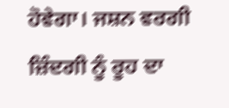ਹੋਵੇਗਾ। ਜਸ਼ਨ ਵਰਗੀ ਜ਼ਿੰਦਗੀ ਨੂੰ ਰੂਹ ਦਾ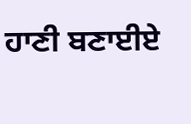ਹਾਣੀ ਬਣਾਈਏ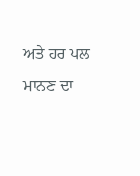ਅਤੇ ਹਰ ਪਲ ਮਾਨਣ ਦਾ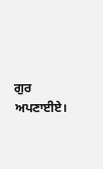ਗੁਰ ਅਪਣਾਈਏ।